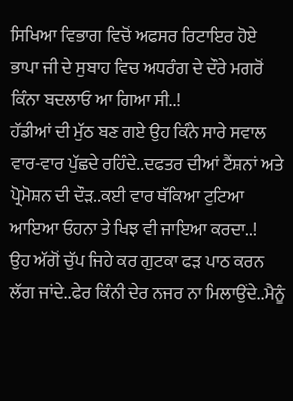ਸਿਖਿਆ ਵਿਭਾਗ ਵਿਚੋਂ ਅਫਸਰ ਰਿਟਾਇਰ ਹੋਏ ਭਾਪਾ ਜੀ ਦੇ ਸੁਬਾਹ ਵਿਚ ਅਧਰੰਗ ਦੇ ਦੌਰੇ ਮਗਰੋਂ ਕਿੰਨਾ ਬਦਲਾਓ ਆ ਗਿਆ ਸੀ..!
ਹੱਡੀਆਂ ਦੀ ਮੁੱਠ ਬਣ ਗਏ ਉਹ ਕਿੰਨੇ ਸਾਰੇ ਸਵਾਲ ਵਾਰ-ਵਾਰ ਪੁੱਛਦੇ ਰਹਿੰਦੇ..ਦਫਤਰ ਦੀਆਂ ਟੈਂਸ਼ਨਾਂ ਅਤੇ ਪ੍ਰੋਮੋਸ਼ਨ ਦੀ ਦੌੜ..ਕਈ ਵਾਰ ਥੱਕਿਆ ਟੁਟਿਆ ਆਇਆ ਓਹਨਾ ਤੇ ਖਿਝ ਵੀ ਜਾਇਆ ਕਰਦਾ..!
ਉਹ ਅੱਗੋਂ ਚੁੱਪ ਜਿਹੇ ਕਰ ਗੁਟਕਾ ਫੜ ਪਾਠ ਕਰਨ ਲੱਗ ਜਾਂਦੇ..ਫੇਰ ਕਿੰਨੀ ਦੇਰ ਨਜਰ ਨਾ ਮਿਲਾਉਂਦੇ..ਮੈਨੂੰ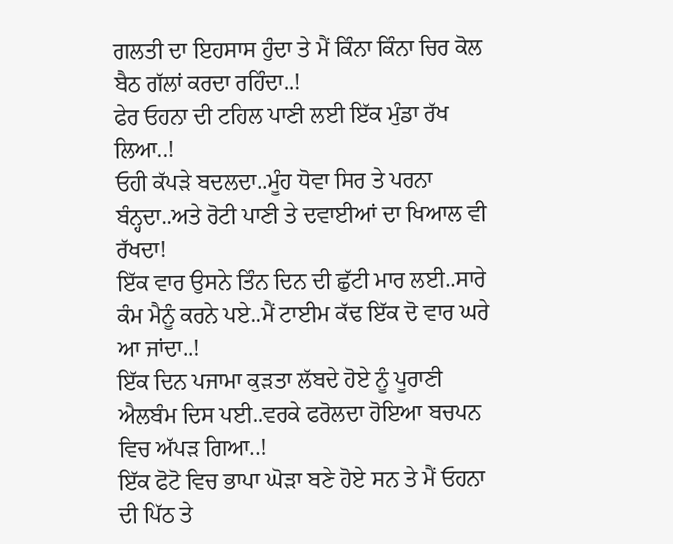ਗਲਤੀ ਦਾ ਇਹਸਾਸ ਹੁੰਦਾ ਤੇ ਮੈਂ ਕਿੰਨਾ ਕਿੰਨਾ ਚਿਰ ਕੋਲ ਬੈਠ ਗੱਲਾਂ ਕਰਦਾ ਰਹਿੰਦਾ..!
ਫੇਰ ਓਹਨਾ ਦੀ ਟਹਿਲ ਪਾਣੀ ਲਈ ਇੱਕ ਮੁੰਡਾ ਰੱਖ ਲਿਆ..!
ਓਹੀ ਕੱਪੜੇ ਬਦਲਦਾ..ਮੂੰਹ ਧੋਵਾ ਸਿਰ ਤੇ ਪਰਨਾ ਬੰਨ੍ਹਦਾ..ਅਤੇ ਰੋਟੀ ਪਾਣੀ ਤੇ ਦਵਾਈਆਂ ਦਾ ਖਿਆਲ ਵੀ ਰੱਖਦਾ!
ਇੱਕ ਵਾਰ ਉਸਨੇ ਤਿੰਨ ਦਿਨ ਦੀ ਛੁੱਟੀ ਮਾਰ ਲਈ..ਸਾਰੇ ਕੰਮ ਮੈਨੂੰ ਕਰਨੇ ਪਏ..ਮੈਂ ਟਾਈਮ ਕੱਢ ਇੱਕ ਦੋ ਵਾਰ ਘਰੇ ਆ ਜਾਂਦਾ..!
ਇੱਕ ਦਿਨ ਪਜਾਮਾ ਕੁੜਤਾ ਲੱਬਦੇ ਹੋਏ ਨੂੰ ਪੂਰਾਣੀ ਐਲਬੰਮ ਦਿਸ ਪਈ..ਵਰਕੇ ਫਰੋਲਦਾ ਹੋਇਆ ਬਚਪਨ ਵਿਚ ਅੱਪੜ ਗਿਆ..!
ਇੱਕ ਫੋਟੋ ਵਿਚ ਭਾਪਾ ਘੋੜਾ ਬਣੇ ਹੋਏ ਸਨ ਤੇ ਮੈਂ ਓਹਨਾ ਦੀ ਪਿੱਠ ਤੇ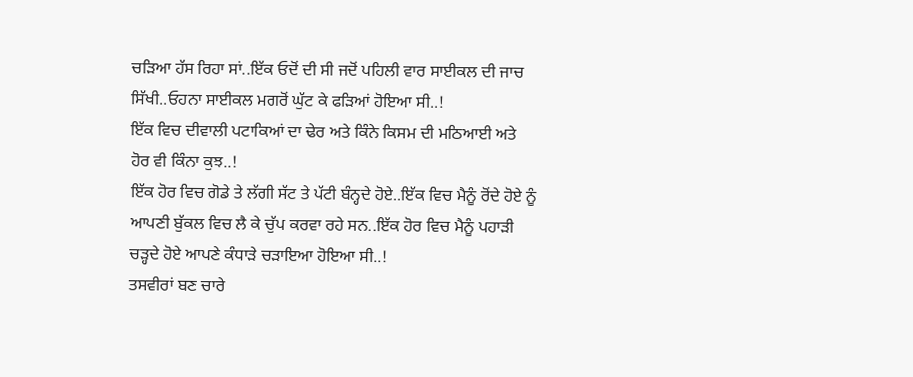ਚੜਿਆ ਹੱਸ ਰਿਹਾ ਸਾਂ..ਇੱਕ ਓਦੋਂ ਦੀ ਸੀ ਜਦੋਂ ਪਹਿਲੀ ਵਾਰ ਸਾਈਕਲ ਦੀ ਜਾਚ ਸਿੱਖੀ..ਓਹਨਾ ਸਾਈਕਲ ਮਗਰੋਂ ਘੁੱਟ ਕੇ ਫੜਿਆਂ ਹੋਇਆ ਸੀ..!
ਇੱਕ ਵਿਚ ਦੀਵਾਲੀ ਪਟਾਕਿਆਂ ਦਾ ਢੇਰ ਅਤੇ ਕਿੰਨੇ ਕਿਸਮ ਦੀ ਮਠਿਆਈ ਅਤੇ ਹੋਰ ਵੀ ਕਿੰਨਾ ਕੁਝ..!
ਇੱਕ ਹੋਰ ਵਿਚ ਗੋਡੇ ਤੇ ਲੱਗੀ ਸੱਟ ਤੇ ਪੱਟੀ ਬੰਨ੍ਹਦੇ ਹੋਏ..ਇੱਕ ਵਿਚ ਮੈਨੂੰ ਰੋਂਦੇ ਹੋਏ ਨੂੰ ਆਪਣੀ ਬੁੱਕਲ ਵਿਚ ਲੈ ਕੇ ਚੁੱਪ ਕਰਵਾ ਰਹੇ ਸਨ..ਇੱਕ ਹੋਰ ਵਿਚ ਮੈਨੂੰ ਪਹਾੜੀ ਚੜ੍ਹਦੇ ਹੋਏ ਆਪਣੇ ਕੰਧਾੜੇ ਚੜਾਇਆ ਹੋਇਆ ਸੀ..!
ਤਸਵੀਰਾਂ ਬਣ ਚਾਰੇ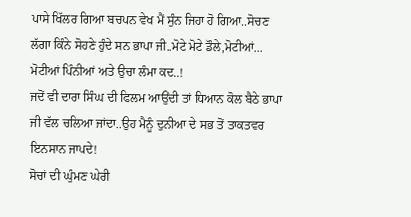ਪਾਸੇ ਖਿੱਲਰ ਗਿਆ ਬਚਪਨ ਵੇਖ ਮੈਂ ਸੁੰਨ ਜਿਹਾ ਹੋ ਗਿਆ..ਸੋਚਣ ਲੱਗਾ ਕਿੰਨੇ ਸੋਹਣੇ ਹੁੰਦੇ ਸਨ ਭਾਪਾ ਜੀ..ਮੋਟੇ ਮੋਟੇ ਡੌਲੇ,ਮੋਟੀਆਂ...
ਮੋਟੀਆਂ ਪਿੰਨੀਆਂ ਅਤੇ ਉਚਾ ਲੰਮਾ ਕਦ..!
ਜਦੋਂ ਵੀ ਦਾਰਾ ਸਿੰਘ ਦੀ ਫਿਲਮ ਆਉਂਦੀ ਤਾਂ ਧਿਆਨ ਕੋਲ ਬੈਠੇ ਭਾਪਾ ਜੀ ਵੱਲ ਚਲਿਆ ਜਾਂਦਾ..ਉਹ ਮੈਨੂੰ ਦੁਨੀਆ ਦੇ ਸਭ ਤੋਂ ਤਾਕਤਵਰ ਇਨਸਾਨ ਜਾਪਦੇ!
ਸੋਚਾਂ ਦੀ ਘੁੰਮਣ ਘੇਰੀ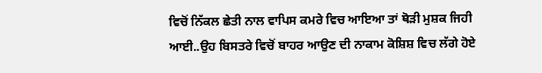ਵਿਚੋਂ ਨਿੱਕਲ ਛੇਤੀ ਨਾਲ ਵਾਪਿਸ ਕਮਰੇ ਵਿਚ ਆਇਆ ਤਾਂ ਥੋੜੀ ਮੁਸ਼ਕ ਜਿਹੀ ਆਈ..ਉਹ ਬਿਸਤਰੇ ਵਿਚੋਂ ਬਾਹਰ ਆਉਣ ਦੀ ਨਾਕਾਮ ਕੋਸ਼ਿਸ਼ ਵਿਚ ਲੱਗੇ ਹੋਏ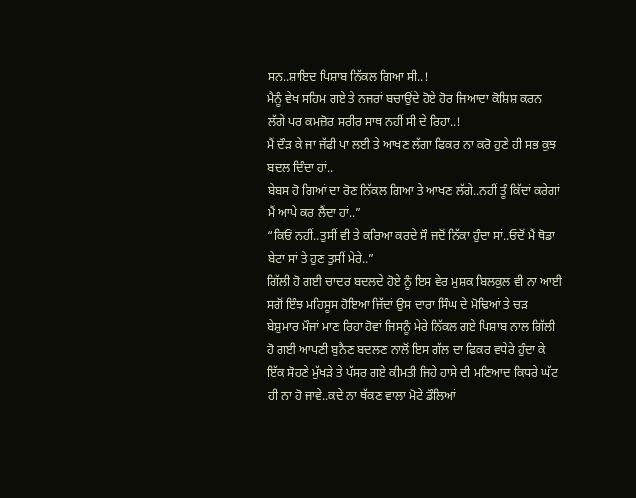ਸਨ..ਸ਼ਾਇਦ ਪਿਸ਼ਾਬ ਨਿੱਕਲ ਗਿਆ ਸੀ..!
ਮੈਨੂੰ ਵੇਖ ਸਹਿਮ ਗਏ ਤੇ ਨਜਰਾਂ ਬਚਾਉਂਦੇ ਹੋਏ ਹੋਰ ਜਿਆਦਾ ਕੋਸ਼ਿਸ਼ ਕਰਨ ਲੱਗੇ ਪਰ ਕਮਜ਼ੋਰ ਸਰੀਰ ਸਾਥ ਨਹੀਂ ਸੀ ਦੇ ਰਿਹਾ..!
ਮੈਂ ਦੌੜ ਕੇ ਜਾ ਜੱਫੀ ਪਾ ਲਈ ਤੇ ਆਖਣ ਲੱਗਾ ਫਿਕਰ ਨਾ ਕਰੋ ਹੁਣੇ ਹੀ ਸਭ ਕੁਝ ਬਦਲ ਦਿੰਦਾ ਹਾਂ..
ਬੇਬਸ ਹੋ ਗਿਆਂ ਦਾ ਰੋਣ ਨਿੱਕਲ ਗਿਆ ਤੇ ਆਖਣ ਲੱਗੇ..ਨਹੀਂ ਤੂੰ ਕਿੱਦਾਂ ਕਰੇਗਾਂ ਮੈਂ ਆਪੇ ਕਰ ਲੈਂਦਾ ਹਾਂ..”
“ਕਿਓਂ ਨਹੀਂ..ਤੁਸੀਂ ਵੀ ਤੇ ਕਰਿਆ ਕਰਦੇ ਸੌ ਜਦੋਂ ਨਿੱਕਾ ਹੁੰਦਾ ਸਾਂ..ਓਦੋਂ ਮੈਂ ਥੋਡਾ ਬੇਟਾ ਸਾਂ ਤੇ ਹੁਣ ਤੁਸੀਂ ਮੇਰੇ..”
ਗਿੱਲੀ ਹੋ ਗਈ ਚਾਦਰ ਬਦਲਦੇ ਹੋਏ ਨੂੰ ਇਸ ਵੇਰ ਮੁਸ਼ਕ ਬਿਲਕੁਲ ਵੀ ਨਾ ਆਈ ਸਗੋਂ ਇੰਝ ਮਹਿਸੂਸ ਹੋਇਆ ਜਿੱਦਾਂ ਉਸ ਦਾਰਾ ਸਿੰਘ ਦੇ ਮੋਢਿਆਂ ਤੇ ਚੜ ਬੇਸ਼ੁਮਾਰ ਮੌਜਾਂ ਮਾਣ ਰਿਹਾ ਹੋਵਾਂ ਜਿਸਨੂੰ ਮੇਰੇ ਨਿੱਕਲ ਗਏ ਪਿਸ਼ਾਬ ਨਾਲ ਗਿੱਲੀ ਹੋ ਗਈ ਆਪਣੀ ਬੁਨੈਣ ਬਦਲਣ ਨਾਲੋਂ ਇਸ ਗੱਲ ਦਾ ਫਿਕਰ ਵਧੇਰੇ ਹੁੰਦਾ ਕੇ ਇੱਕ ਸੋਹਣੇ ਮੁੱਖੜੇ ਤੇ ਪੱਸਰ ਗਏ ਕੀਮਤੀ ਜਿਹੇ ਹਾਸੇ ਦੀ ਮਣਿਆਦ ਕਿਧਰੇ ਘੱਟ ਹੀ ਨਾ ਹੋ ਜਾਵੇ..ਕਦੇ ਨਾ ਥੱਕਣ ਵਾਲਾ ਮੋਟੇ ਡੌਲਿਆਂ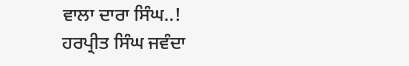ਵਾਲਾ ਦਾਰਾ ਸਿੰਘ..!
ਹਰਪ੍ਰੀਤ ਸਿੰਘ ਜਵੰਦਾ